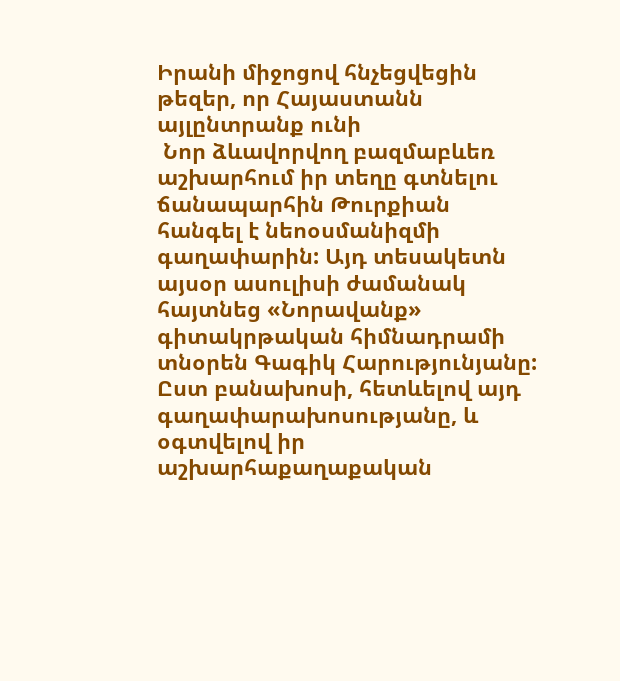Իրանի միջոցով հնչեցվեցին թեզեր, որ Հայաստանն այլընտրանք ունի
 Նոր ձևավորվող բազմաբևեռ աշխարհում իր տեղը գտնելու ճանապարհին Թուրքիան հանգել է նեոօսմանիզմի գաղափարին: Այդ տեսակետն այսօր ասուլիսի ժամանակ հայտնեց «Նորավանք» գիտակրթական հիմնադրամի տնօրեն Գագիկ Հարությունյանը:
Ըստ բանախոսի, հետևելով այդ գաղափարախոսությանը, և օգտվելով իր աշխարհաքաղաքական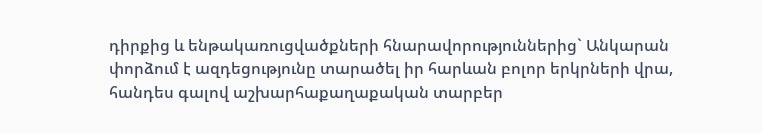դիրքից և ենթակառուցվածքների հնարավորություններից` Անկարան փորձում է ազդեցությունը տարածել իր հարևան բոլոր երկրների վրա, հանդես գալով աշխարհաքաղաքական տարբեր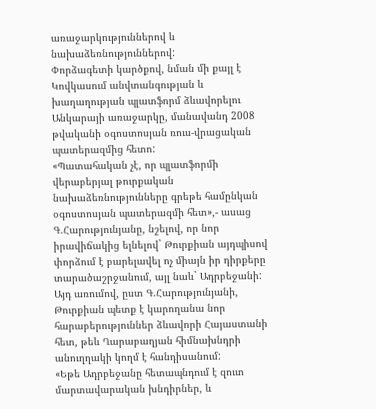առաջարկություններով և նախաձեռնություններով:
Փորձագետի կարծքով, նման մի քայլ է Կովկասում անվտանգության և խաղաղության պլատֆորմ ձևավորելու Անկարայի առաջարկը, մանավանդ 2008 թվականի օգոստոսյան ռուս-վրացական պատերազմից հետո:
«Պատահական չէ, որ պլատֆորմի վերաբերյալ թուրքական նախաձեռնությունները գրեթե համընկան օգոստոսյան պատերազմի հետ»,- ասաց Գ.Հարությունյանը, նշելով, որ նոր իրավիճակից ելնելով` Թուրքիան այդպիսով փորձում է բարելավել ոչ միայն իր դիրքերը տարածաշրջանում, այլ նաև` Ադրբեջանի: Այդ առումով, ըստ Գ.Հարությունյանի, Թուրքիան պետք է կարողանա նոր հարաբերություններ ձևավորի Հայաստանի հետ, թեև Ղարաբաղյան հիմնախնդրի անուղղակի կողմ է հանդիսանում:
«Եթե Ադրբեջանը հետապնդում է զուտ մարտավարական խնդիրներ, և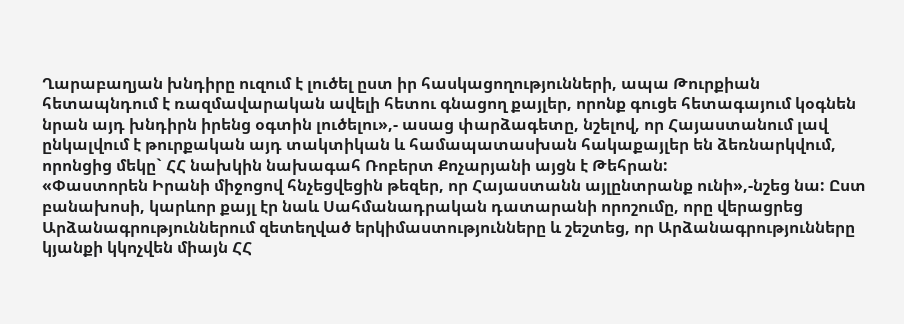Ղարաբաղյան խնդիրը ուզում է լուծել ըստ իր հասկացողությունների, ապա Թուրքիան հետապնդում է ռազմավարական ավելի հետու գնացող քայլեր, որոնք գուցե հետագայում կօգնեն նրան այդ խնդիրն իրենց օգտին լուծելու»,- ասաց փարձագետը, նշելով, որ Հայաստանում լավ ընկալվում է թուրքական այդ տակտիկան և համապատասխան հակաքայլեր են ձեռնարկվում, որոնցից մեկը` ՀՀ նախկին նախագահ Ռոբերտ Քոչարյանի այցն է Թեհրան:
«Փաստորեն Իրանի միջոցով հնչեցվեցին թեզեր, որ Հայաստանն այլընտրանք ունի»,-նշեց նա: Ըստ բանախոսի, կարևոր քայլ էր նաև Սահմանադրական դատարանի որոշումը, որը վերացրեց Արձանագրություններում զետեղված երկիմաստությունները և շեշտեց, որ Արձանագրությունները կյանքի կկոչվեն միայն ՀՀ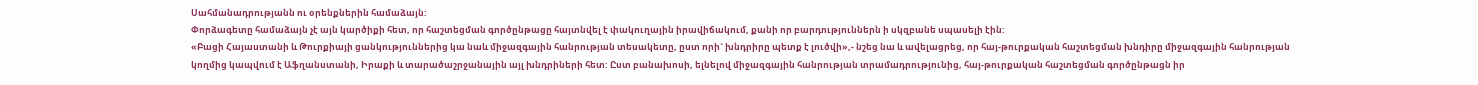Սահմանադրությանն ու օրենքներին համաձայն:
Փորձագետը համաձայն չէ այն կարծիքի հետ, որ հաշտեցման գործընթացը հայտնվել է փակուղային իրավիճակում, քանի որ բարդություններն ի սկզբանե սպասելի էին:
«Բացի Հայաստանի և Թուրքիայի ցանկություններից կա նաև միջազգային հանրության տեսակետը, ըստ որի` խնդրիրը պետք է լուծվի»,- նշեց նա և ավելացրեց, որ հայ-թուրքական հաշտեցման խնդիրը միջազգային հանրության կողմից կապվում է Աֆղանստանի, Իրաքի և տարածաշրջանային այլ խնդրիների հետ: Ըստ բանախոսի, ելնելով միջազգային հանրության տրամադրությունից, հայ-թուրքական հաշտեցման գործընթացն իր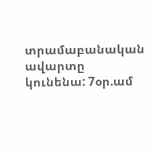տրամաբանական ավարտը կունենա: 7օր.ամ